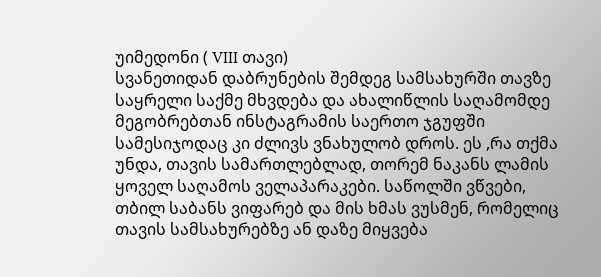უიმედონი ( VIII თავი)
სვანეთიდან დაბრუნების შემდეგ სამსახურში თავზე საყრელი საქმე მხვდება და ახალიწლის საღამომდე მეგობრებთან ინსტაგრამის საერთო ჯგუფში სამესიჯოდაც კი ძლივს ვნახულობ დროს. ეს ,რა თქმა უნდა, თავის სამართლებლად, თორემ ნაკანს ლამის ყოველ საღამოს ველაპარაკები. საწოლში ვწვები, თბილ საბანს ვიფარებ და მის ხმას ვუსმენ, რომელიც თავის სამსახურებზე ან დაზე მიყვება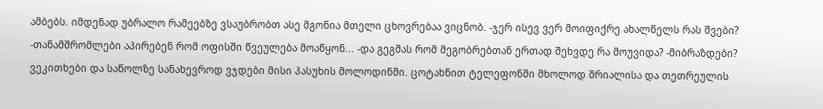ამბებს. იმდენად უბრალო რამეებზე ვსაუბრობთ ასე მგონია მთელი ცხოვრებაა ვიცნობ. -ჯერ ისევ ვერ მოიფიქრე ახალწელს რას შვები? -თანამშრომლები აპირებენ რომ ოფისში წვეულება მოაწყონ... -და გეგმას რომ მეგობრებთან ერთად შეხვდე რა მოუვიდა? -მიბრაზდები? ვეკითხები და საწოლზე სანახევროდ ვჯდები მისი პასუხის მოლოდინში. ცოტახნით ტელეფონში მხოლოდ შრიალისა და თეთრეულის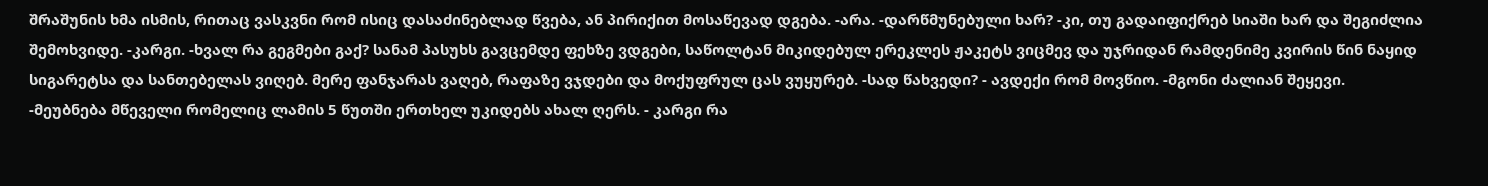შრაშუნის ხმა ისმის, რითაც ვასკვნი რომ ისიც დასაძინებლად წვება, ან პირიქით მოსაწევად დგება. -არა. -დარწმუნებული ხარ? -კი, თუ გადაიფიქრებ სიაში ხარ და შეგიძლია შემოხვიდე. -კარგი. -ხვალ რა გეგმები გაქ? სანამ პასუხს გავცემდე ფეხზე ვდგები, საწოლტან მიკიდებულ ერეკლეს ჟაკეტს ვიცმევ და უჯრიდან რამდენიმე კვირის წინ ნაყიდ სიგარეტსა და სანთებელას ვიღებ. მერე ფანჯარას ვაღებ, რაფაზე ვჯდები და მოქუფრულ ცას ვუყურებ. -სად წახვედი? - ავდექი რომ მოვწიო. -მგონი ძალიან შეყევი. -მეუბნება მწეველი რომელიც ლამის 5 წუთში ერთხელ უკიდებს ახალ ღერს. - კარგი რა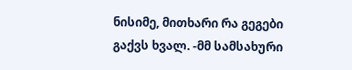ნისიმე, მითხარი რა გეგები გაქვს ხვალ. -მმ სამსახური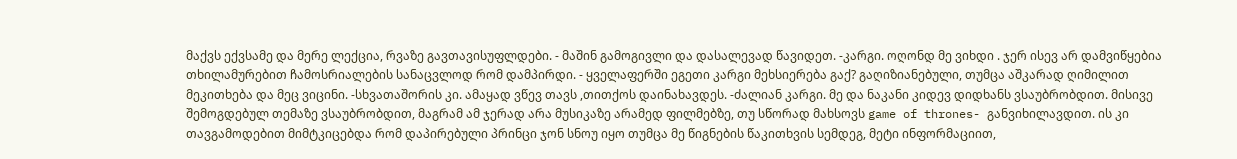მაქვს ექვსამე და მერე ლექცია, რვაზე გავთავისუფლდები. - მაშინ გამოგივლი და დასალევად წავიდეთ. -კარგი. ოღონდ მე ვიხდი . ჯერ ისევ არ დამვიწყებია თხილამურებით ჩამოსრიალების სანაცვლოდ რომ დამპირდი. - ყველაფერში ეგეთი კარგი მეხსიერება გაქ? გაღიზიანებული, თუმცა აშკარად ღიმილით მეკითხება და მეც ვიცინი. -სხვათაშორის კი. ამაყად ვწევ თავს ,თითქოს დაინახავდეს. -ძალიან კარგი. მე და ნაკანი კიდევ დიდხანს ვსაუბრობდით. მისივე შემოგდებულ თემაზე ვსაუბრობდით, მაგრამ ამ ჯერად არა მუსიკაზე არამედ ფილმებზე, თუ სწორად მახსოვს game of thrones- განვიხილავდით. ის კი თავგამოდებით მიმტკიცებდა რომ დაპირებული პრინცი ჯონ სნოუ იყო თუმცა მე წიგნების წაკითხვის სემდეგ, მეტი ინფორმაციით,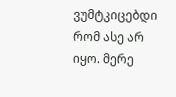ვუმტკიცებდი რომ ასე არ იყო. მერე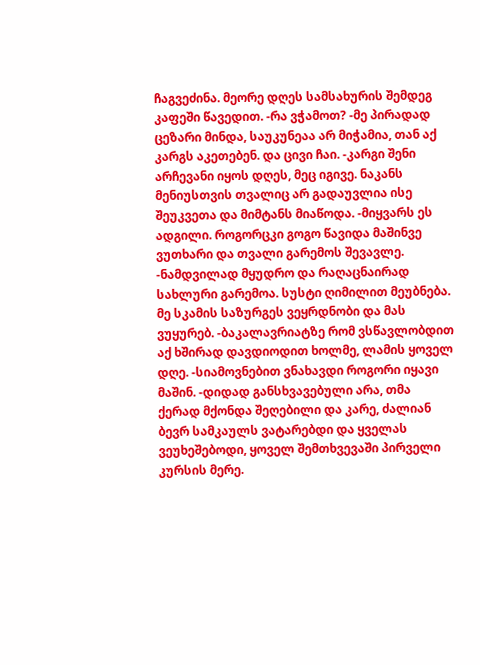ჩაგვეძინა. მეორე დღეს სამსახურის შემდეგ კაფეში წავედით. -რა ვჭამოთ? -მე პირადად ცეზარი მინდა, საუკუნეაა არ მიჭამია, თან აქ კარგს აკეთებენ. და ცივი ჩაი. -კარგი შენი არჩევანი იყოს დღეს, მეც იგივე. ნაკანს მენიუსთვის თვალიც არ გადაუვლია ისე შეუკვეთა და მიმტანს მიაწოდა. -მიყვარს ეს ადგილი. როგორცკი გოგო წავიდა მაშინვე ვუთხარი და თვალი გარემოს შევავლე. -ნამდვილად მყუდრო და რაღაცნაირად სახლური გარემოა. სუსტი ღიმილით მეუბნება. მე სკამის საზურგეს ვეყრდნობი და მას ვუყურებ. -ბაკალავრიატზე რომ ვსწავლობდით აქ ხშირად დავდიოდით ხოლმე, ლამის ყოველ დღე. -სიამოვნებით ვნახავდი როგორი იყავი მაშინ. -დიდად განსხვავებული არა, თმა ქერად მქონდა შეღებილი და კარე, ძალიან ბევრ სამკაულს ვატარებდი და ყველას ვეუხეშებოდი, ყოველ შემთხვევაში პირველი კურსის მერე.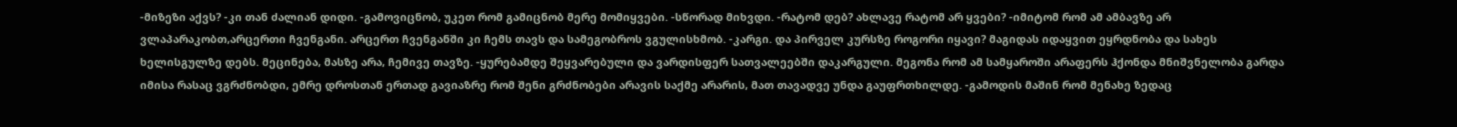-მიზეზი აქვს? -კი თან ძალიან დიდი. -გამოვიცნობ, უკეთ რომ გამიცნობ მერე მომიყვები. -სწორად მიხვდი. -რატომ დებ? ახლავე რატომ არ ყვები? -იმიტომ რომ ამ ამბავზე არ ვლაპარაკობთ,არცერთი ჩვენგანი. არცერთ ჩვენგანში კი ჩემს თავს და სამეგობროს ვგულისხმობ. -კარგი. და პირველ კურსზე როგორი იყავი? მაგიდას იდაყვით ეყრდნობა და სახეს ხელისგულზე დებს. მეცინება, მასზე არა, ჩემივე თავზე. -ყურებამდე შეყვარებული და ვარდისფერ სათვალეებში დაკარგული. მეგონა რომ ამ სამყაროში არაფერს ჰქონდა მნიშვნელობა გარდა იმისა რასაც ვგრძნობდი, ემრე დროსთან ერთად გავიაზრე რომ შენი გრძნობები არავის საქმე არარის, მათ თავადვე უნდა გაუფრთხილდე. -გამოდის მაშინ რომ მენახე ზედაც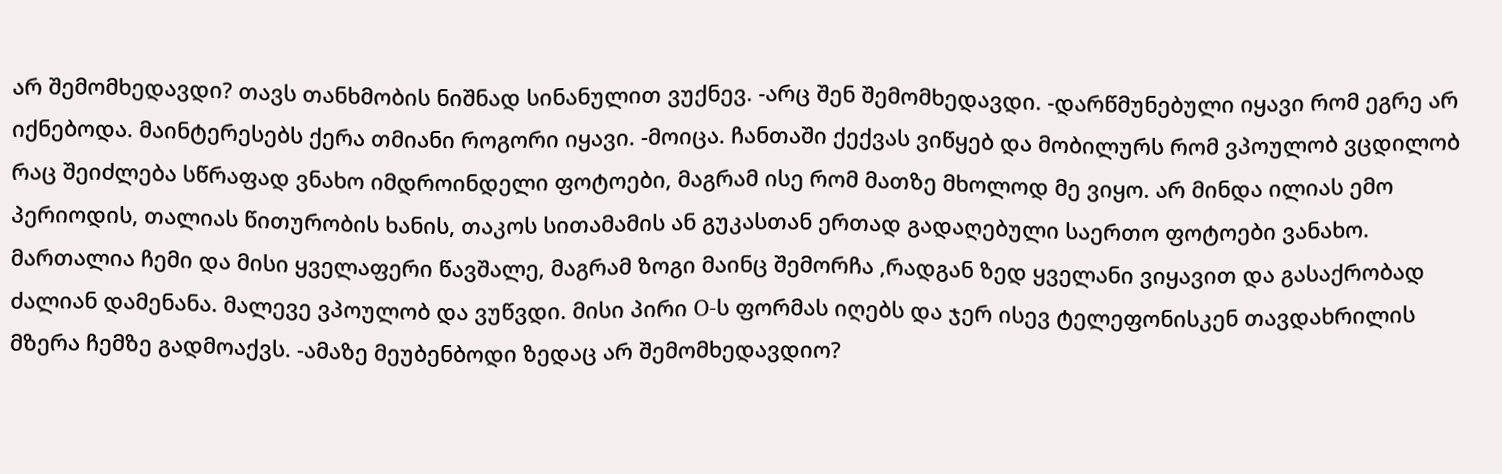არ შემომხედავდი? თავს თანხმობის ნიშნად სინანულით ვუქნევ. -არც შენ შემომხედავდი. -დარწმუნებული იყავი რომ ეგრე არ იქნებოდა. მაინტერესებს ქერა თმიანი როგორი იყავი. -მოიცა. ჩანთაში ქექვას ვიწყებ და მობილურს რომ ვპოულობ ვცდილობ რაც შეიძლება სწრაფად ვნახო იმდროინდელი ფოტოები, მაგრამ ისე რომ მათზე მხოლოდ მე ვიყო. არ მინდა ილიას ემო პერიოდის, თალიას წითურობის ხანის, თაკოს სითამამის ან გუკასთან ერთად გადაღებული საერთო ფოტოები ვანახო. მართალია ჩემი და მისი ყველაფერი წავშალე, მაგრამ ზოგი მაინც შემორჩა ,რადგან ზედ ყველანი ვიყავით და გასაქრობად ძალიან დამენანა. მალევე ვპოულობ და ვუწვდი. მისი პირი O-ს ფორმას იღებს და ჯერ ისევ ტელეფონისკენ თავდახრილის მზერა ჩემზე გადმოაქვს. -ამაზე მეუბენბოდი ზედაც არ შემომხედავდიო?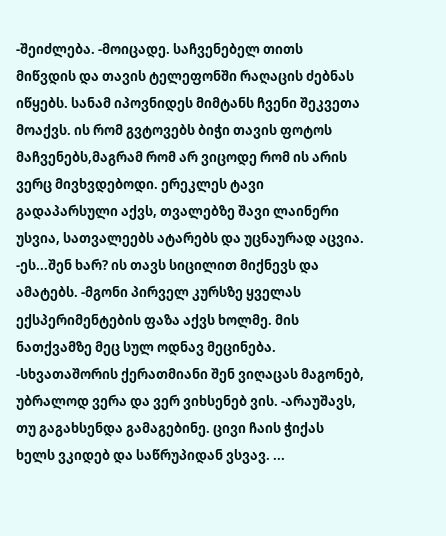-შეიძლება. -მოიცადე. საჩვენებელ თითს მიწვდის და თავის ტელეფონში რაღაცის ძებნას იწყებს. სანამ იპოვნიდეს მიმტანს ჩვენი შეკვეთა მოაქვს. ის რომ გვტოვებს ბიჭი თავის ფოტოს მაჩვენებს,მაგრამ რომ არ ვიცოდე რომ ის არის ვერც მივხვდებოდი. ერეკლეს ტავი გადაპარსული აქვს, თვალებზე შავი ლაინერი უსვია, სათვალეებს ატარებს და უცნაურად აცვია. -ეს...შენ ხარ? ის თავს სიცილით მიქნევს და ამატებს. -მგონი პირველ კურსზე ყველას ექსპერიმენტების ფაზა აქვს ხოლმე. მის ნათქვამზე მეც სულ ოდნავ მეცინება. -სხვათაშორის ქერათმიანი შენ ვიღაცას მაგონებ, უბრალოდ ვერა და ვერ ვიხსენებ ვის. -არაუშავს, თუ გაგახსენდა გამაგებინე. ცივი ჩაის ჭიქას ხელს ვკიდებ და საწრუპიდან ვსვავ. ...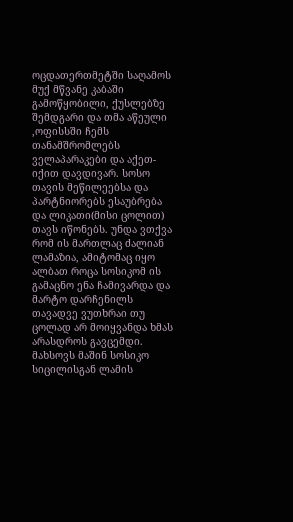ოცდათერთმეტში საღამოს მუქ მწვანე კაბაში გამოწყობილი, ქუსლებზე შემდგარი და თმა აწეული ,ოფისსში ჩემს თანამშრომლებს ველაპარაკები და აქეთ-იქით დავდივარ. სოსო თავის მეწილეებსა და პარტნიორებს ესაუბრება და ლიკათი(მისი ცოლით) თავს იწონებს. უნდა ვთქვა რომ ის მართლაც ძალიან ლამაზია, ამიტომაც იყო ალბათ როცა სოსიკომ ის გამაცნო ენა ჩამივარდა და მარტო დარჩენილს თავადვე ვუთხრაი თუ ცოლად არ მოიყვანდა ხმას არასდროს გავცემდი. მახსოვს მაშინ სოსიკო სიცილისგან ლამის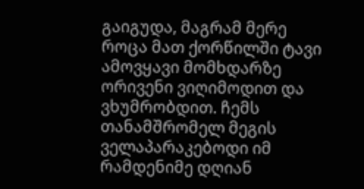გაიგუდა, მაგრამ მერე როცა მათ ქორწილში ტავი ამოვყავი მომხდარზე ორივენი ვიღიმოდით და ვხუმრობდით. ჩემს თანამშრომელ მეგის ველაპარაკებოდი იმ რამდენიმე დღიან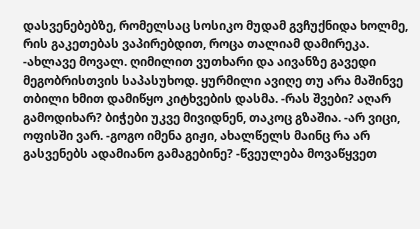დასვენებებზე, რომელსაც სოსიკო მუდამ გვჩუქნიდა ხოლმე, რის გაკეთებას ვაპირებდით, როცა თალიამ დამირეკა. -ახლავე მოვალ. ღიმილით ვუთხარი და აივანზე გავედი მეგობრისთვის საპასუხოდ. ყურმილი ავიღე თუ არა მაშინვე თბილი ხმით დამიწყო კიტხვების დასმა. -რას შვები? აღარ გამოდიხარ? ბიჭები უკვე მივიდნენ, თაკოც გზაშია. -არ ვიცი, ოფისში ვარ. -გოგო იმენა გიჟი, ახალწელს მაინც რა არ გასვენებს ადამიანო გამაგებინე? -წვეულება მოვაწყვეთ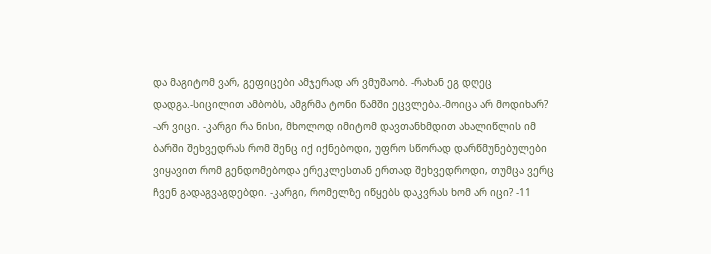და მაგიტომ ვარ, გეფიცები ამჯერად არ ვმუშაობ. -რახან ეგ დღეც დადგა.-სიცილით ამბობს, ამგრმა ტონი წამში ეცვლება.-მოიცა არ მოდიხარ? -არ ვიცი. -კარგი რა ნისი, მხოლოდ იმიტომ დავთანხმდით ახალიწლის იმ ბარში შეხვედრას რომ შენც იქ იქნებოდი, უფრო სწორად დარწმუნებულები ვიყავით რომ გენდომებოდა ერეკლესთან ერთად შეხვედროდი, თუმცა ვერც ჩვენ გადაგვაგდებდი. -კარგი, რომელზე იწყებს დაკვრას ხომ არ იცი? -11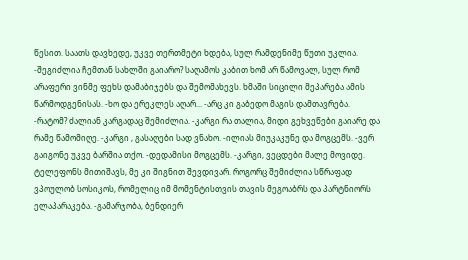წესით. საათს დავხედე, უკვე თერთმეტი ხდება, სულ რამდენიმე წუთი უკლია. -შეგიძლია ჩემთან სახლში გაიარო? საღამოს კაბით ხომ არ წამოვალ, სულ რომ არაფერი ვინმე ფეხს დამაბიჯებს და შემომახევს. ხმაში სიცილი მეპარება ამის წარმოდგენისას. -ხო და ერეკლეს აღარ... -არც კი გაბედო მაგის დამთავრება. -რატომ? ძალიან კარგადაც შემიძლია. -კარგი რა თალია, მიდი გეხვეწები გაიარე და რამე წამომიღე. -კარგი , გასაღები სად ვნახო. -ილიას მიუკაკუნე და მოგცემს. -ვერ გაიგონე უკვე ბარშია თქო. -დედამისი მოგცემს. -კარგი, ვეცდები მალე მოვიდე. ტელეფონს მითიშავს, მე კი შიგნით შევდივარ. როგორც შემიძლია სწრაფად ვპოულობ სოსიკოს, რომელიც იმ მომენტისთვის თავის მეგოაბრს და პარტნიორს ელაპარაკება. -გამარჯობა, ბენდიერ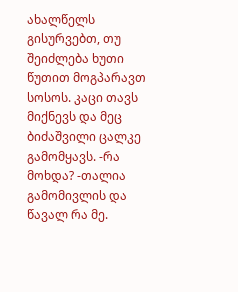ახალწელს გისურვებთ, თუ შეიძლება ხუთი წუთით მოგპარავთ სოსოს. კაცი თავს მიქნევს და მეც ბიძაშვილი ცალკე გამომყავს. -რა მოხდა? -თალია გამომივლის და წავალ რა მე.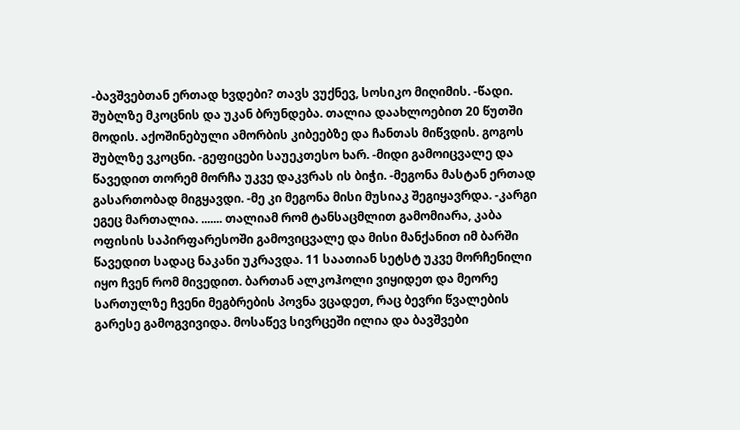-ბავშვებთან ერთად ხვდები? თავს ვუქნევ, სოსიკო მიღიმის. -წადი. შუბლზე მკოცნის და უკან ბრუნდება. თალია დაახლოებით 20 წუთში მოდის. აქოშინებული ამორბის კიბეებზე და ჩანთას მიწვდის. გოგოს შუბლზე ვკოცნი. -გეფიცები საუეკთესო ხარ. -მიდი გამოიცვალე და წავედით თორემ მორჩა უკვე დაკვრას ის ბიჭი. -მეგონა მასტან ერთად გასართობად მიგყავდი. -მე კი მეგონა მისი მუსიაკ შეგიყავრდა. -კარგი ეგეც მართალია. ....... თალიამ რომ ტანსაცმლით გამომიარა, კაბა ოფისის საპირფარესოში გამოვიცვალე და მისი მანქანით იმ ბარში წავედით სადაც ნაკანი უკრავდა. 11 საათიან სეტსტ უკვე მორჩენილი იყო ჩვენ რომ მივედით. ბართან ალკოჰოლი ვიყიდეთ და მეორე სართულზე ჩვენი მეგბრების პოვნა ვცადეთ, რაც ბევრი წვალების გარესე გამოგვივიდა. მოსაწევ სივრცეში ილია და ბავშვები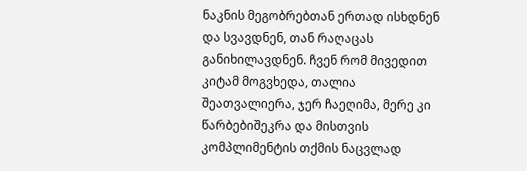ნაკნის მეგობრებთან ერთად ისხდნენ და სვავდნენ, თან რაღაცას განიხილავდნენ. ჩვენ რომ მივედით კიტამ მოგვხედა, თალია შეათვალიერა, ჯერ ჩაეღიმა, მერე კი წარბებიშეკრა და მისთვის კომპლიმენტის თქმის ნაცვლად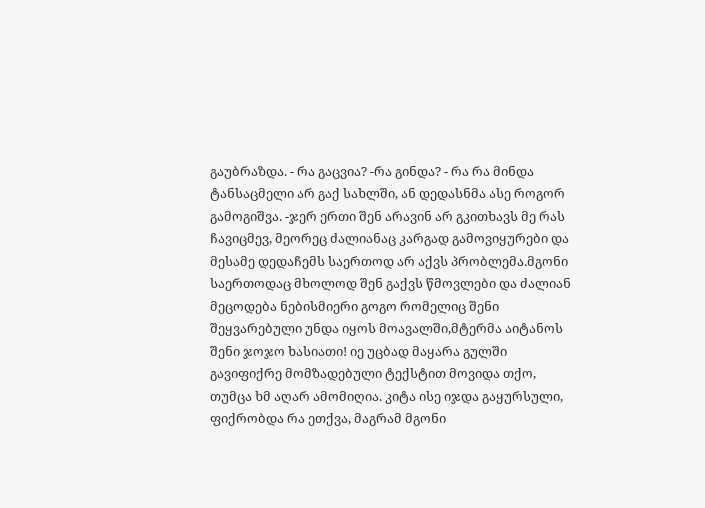გაუბრაზდა. - რა გაცვია? -რა გინდა? - რა რა მინდა ტანსაცმელი არ გაქ სახლში, ან დედასნმა ასე როგორ გამოგიშვა. -ჯერ ერთი შენ არავინ არ გკითხავს მე რას ჩავიცმევ, მეორეც ძალიანაც კარგად გამოვიყურები და მესამე დედაჩემს საერთოდ არ აქვს პრობლემა.მგონი საერთოდაც მხოლოდ შენ გაქვს წმოვლები და ძალიან მეცოდება ნებისმიერი გოგო რომელიც შენი შეყვარებული უნდა იყოს მოავალში,მტერმა აიტანოს შენი ჯოჯო ხასიათი! იე უცბად მაყარა გულში გავიფიქრე მომზადებული ტექსტით მოვიდა თქო, თუმცა ხმ აღარ ამომიღია. კიტა ისე იჯდა გაყურსული, ფიქრობდა რა ეთქვა, მაგრამ მგონი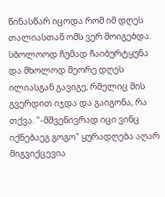წინასწარ იცოდა რომ იმ დღეს თალიასთან ომს ვერ მოიგებდა. სბოლოოდ ჩუმად ჩაიბურტყუნა და მხოლოდ მეორე დღეს ილიასგან გავიგე, რმელიც მის გვერდით იჯდა და გაიგონა, რა თქვა. "-მშვენივრად იცი ვინც იქნებაეგ გოგო" ყურადღება აღარ მიგვიქცევია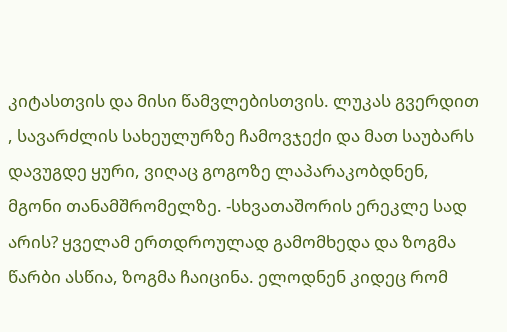კიტასთვის და მისი წამვლებისთვის. ლუკას გვერდით , სავარძლის სახეულურზე ჩამოვჯექი და მათ საუბარს დავუგდე ყური, ვიღაც გოგოზე ლაპარაკობდნენ, მგონი თანამშრომელზე. -სხვათაშორის ერეკლე სად არის? ყველამ ერთდროულად გამომხედა და ზოგმა წარბი ასწია, ზოგმა ჩაიცინა. ელოდნენ კიდეც რომ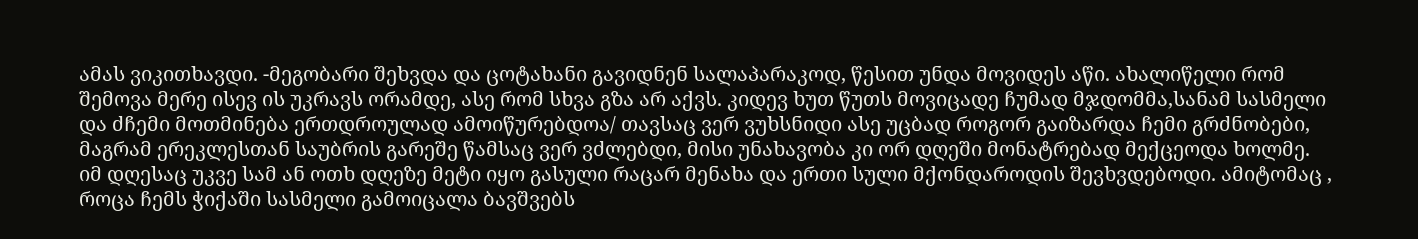ამას ვიკითხავდი. -მეგობარი შეხვდა და ცოტახანი გავიდნენ სალაპარაკოდ, წესით უნდა მოვიდეს აწი. ახალიწელი რომ შემოვა მერე ისევ ის უკრავს ორამდე, ასე რომ სხვა გზა არ აქვს. კიდევ ხუთ წუთს მოვიცადე ჩუმად მჯდომმა,სანამ სასმელი და ძჩემი მოთმინება ერთდროულად ამოიწურებდოა/ თავსაც ვერ ვუხსნიდი ასე უცბად როგორ გაიზარდა ჩემი გრძნობები, მაგრამ ერეკლესთან საუბრის გარეშე წამსაც ვერ ვძლებდი, მისი უნახავობა კი ორ დღეში მონატრებად მექცეოდა ხოლმე. იმ დღესაც უკვე სამ ან ოთხ დღეზე მეტი იყო გასული რაცარ მენახა და ერთი სული მქონდაროდის შევხვდებოდი. ამიტომაც , როცა ჩემს ჭიქაში სასმელი გამოიცალა ბავშვებს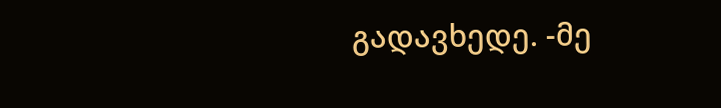გადავხედე. -მე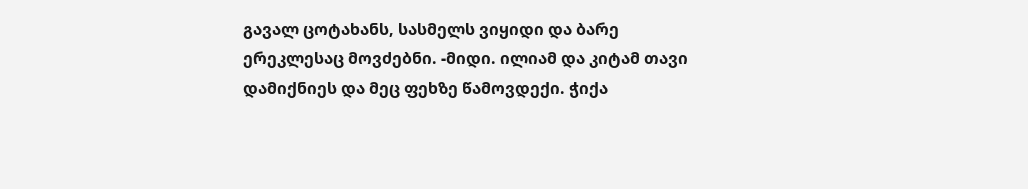გავალ ცოტახანს, სასმელს ვიყიდი და ბარე ერეკლესაც მოვძებნი. -მიდი. ილიამ და კიტამ თავი დამიქნიეს და მეც ფეხზე წამოვდექი. ჭიქა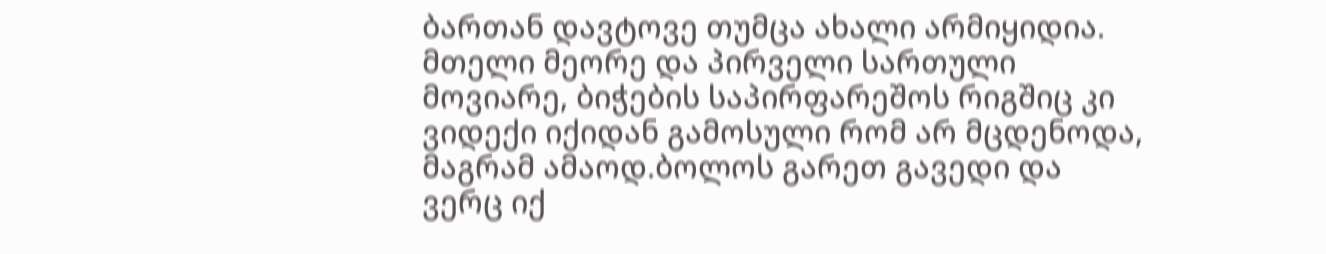ბართან დავტოვე თუმცა ახალი არმიყიდია. მთელი მეორე და პირველი სართული მოვიარე, ბიჭების საპირფარეშოს რიგშიც კი ვიდექი იქიდან გამოსული რომ არ მცდენოდა, მაგრამ ამაოდ.ბოლოს გარეთ გავედი და ვერც იქ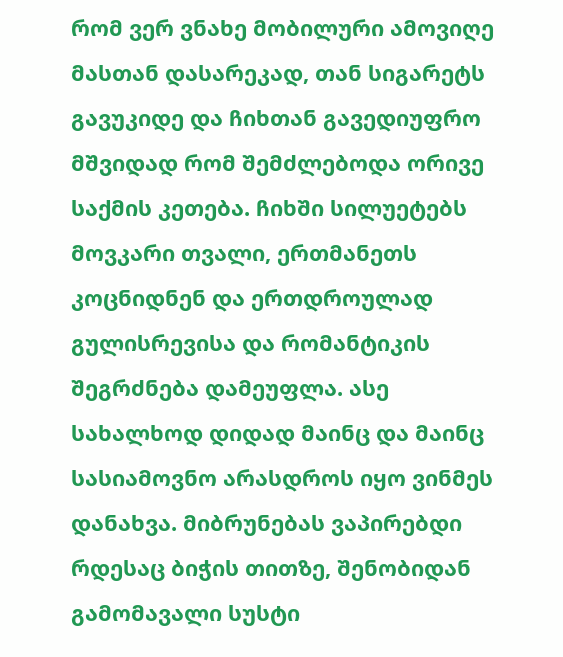რომ ვერ ვნახე მობილური ამოვიღე მასთან დასარეკად, თან სიგარეტს გავუკიდე და ჩიხთან გავედიუფრო მშვიდად რომ შემძლებოდა ორივე საქმის კეთება. ჩიხში სილუეტებს მოვკარი თვალი, ერთმანეთს კოცნიდნენ და ერთდროულად გულისრევისა და რომანტიკის შეგრძნება დამეუფლა. ასე სახალხოდ დიდად მაინც და მაინც სასიამოვნო არასდროს იყო ვინმეს დანახვა. მიბრუნებას ვაპირებდი რდესაც ბიჭის თითზე, შენობიდან გამომავალი სუსტი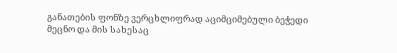განათების ფონზე ვერცხლიფრად აციმციმებული ბეჭედი მეცნო და მის სახესაც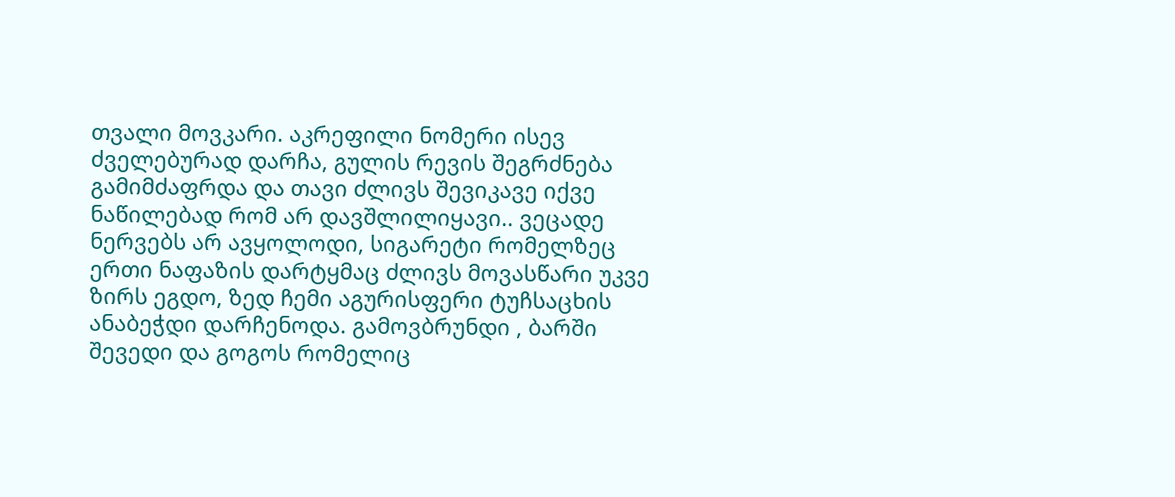თვალი მოვკარი. აკრეფილი ნომერი ისევ ძველებურად დარჩა, გულის რევის შეგრძნება გამიმძაფრდა და თავი ძლივს შევიკავე იქვე ნაწილებად რომ არ დავშლილიყავი.. ვეცადე ნერვებს არ ავყოლოდი, სიგარეტი რომელზეც ერთი ნაფაზის დარტყმაც ძლივს მოვასწარი უკვე ზირს ეგდო, ზედ ჩემი აგურისფერი ტუჩსაცხის ანაბეჭდი დარჩენოდა. გამოვბრუნდი , ბარში შევედი და გოგოს რომელიც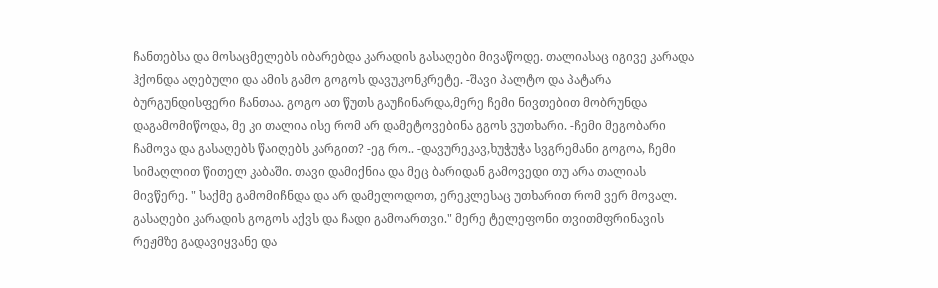ჩანთებსა და მოსაცმელებს იბარებდა კარადის გასაღები მივაწოდე. თალიასაც იგივე კარადა ჰქონდა აღებული და ამის გამო გოგოს დავუკონკრეტე. -შავი პალტო და პატარა ბურგუნდისფერი ჩანთაა. გოგო ათ წუთს გაუჩინარდა,მერე ჩემი ნივთებით მობრუნდა დაგამომიწოდა, მე კი თალია ისე რომ არ დამეტოვებინა გგოს ვუთხარი. -ჩემი მეგობარი ჩამოვა და გასაღებს წაიღებს კარგით? -ეგ რო.. -დავურეკავ,ხუჭუჭა სვგრემანი გოგოა, ჩემი სიმაღლით წითელ კაბაში. თავი დამიქნია და მეც ბარიდან გამოვედი თუ არა თალიას მივწერე. " საქმე გამომიჩნდა და არ დამელოდოთ, ერეკლესაც უთხარით რომ ვერ მოვალ. გასაღები კარადის გოგოს აქვს და ჩადი გამოართვი." მერე ტელეფონი თვითმფრინავის რეჟმზე გადავიყვანე და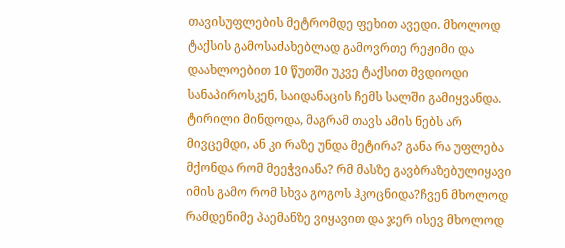თავისუფლების მეტრომდე ფეხით ავედი. მხოლოდ ტაქსის გამოსაძახებლად გამოვრთე რეჟიმი და დაახლოებით 10 წუთში უკვე ტაქსით მვდიოდი სანაპიროსკენ, საიდანაცის ჩემს სალში გამიყვანდა. ტირილი მინდოდა, მაგრამ თავს ამის ნებს არ მივცემდი, ან კი რაზე უნდა მეტირა? განა რა უფლება მქონდა რომ მეეჭვიანა? რმ მასზე გავბრაზებულიყავი იმის გამო რომ სხვა გოგოს ჰკოცნიდა?ჩვენ მხოლოდ რამდენიმე პაემანზე ვიყავით და ჯერ ისევ მხოლოდ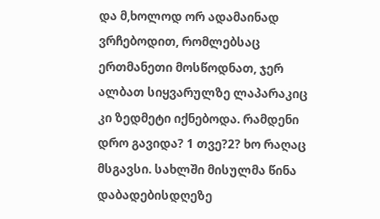და მ,ხოლოდ ორ ადამაინად ვრჩებოდით, რომლებსაც ერთმანეთი მოსწოდნათ, ჯერ ალბათ სიყვარულზე ლაპარაკიც კი ზედმეტი იქნებოდა. რამდენი დრო გავიდა? 1 თვე?2? ხო რაღაც მსგავსი. სახლში მისულმა წინა დაბადებისდღეზე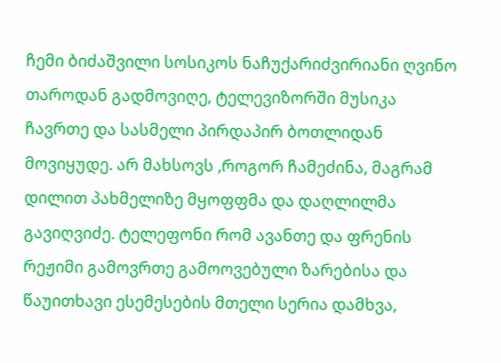ჩემი ბიძაშვილი სოსიკოს ნაჩუქარიძვირიანი ღვინო თაროდან გადმოვიღე, ტელევიზორში მუსიკა ჩავრთე და სასმელი პირდაპირ ბოთლიდან მოვიყუდე. არ მახსოვს ,როგორ ჩამეძინა, მაგრამ დილით პახმელიზე მყოფფმა და დაღლილმა გავიღვიძე. ტელეფონი რომ ავანთე და ფრენის რეჟიმი გამოვრთე გამოოვებული ზარებისა და წაუითხავი ესემესების მთელი სერია დამხვა,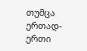თუმცა ერთად-ერთი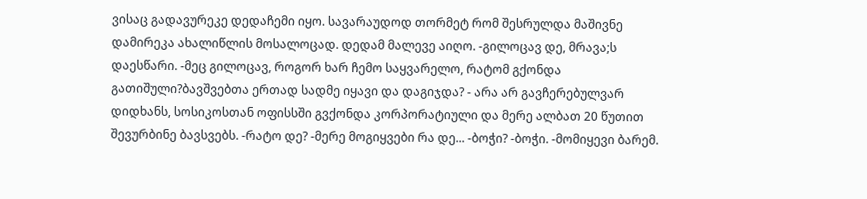ვისაც გადავურეკე დედაჩემი იყო. სავარაუდოდ თორმეტ რომ შესრულდა მაშივნე დამირეკა ახალიწლის მოსალოცად. დედამ მალევე აიღო. -გილოცავ დე, მრავა;ს დაესწარი. -მეც გილოცავ, როგორ ხარ ჩემო საყვარელო, რატომ გქონდა გათიშული?ბავშვებთა ერთად სადმე იყავი და დაგიჯდა? - არა არ გავჩერებულვარ დიდხანს, სოსიკოსთან ოფისსში გვქონდა კორპორატიული და მერე ალბათ 20 წუთით შევურბინე ბავსვებს. -რატო დე? -მერე მოგიყვები რა დე... -ბოჭი? -ბოჭი. -მომიყევი ბარემ.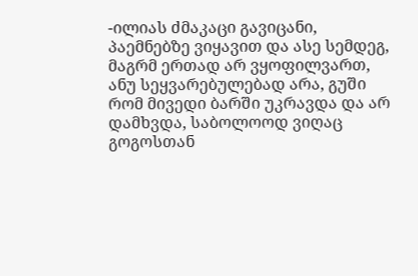-ილიას ძმაკაცი გავიცანი, პაემნებზე ვიყავით და ასე სემდეგ, მაგრმ ერთად არ ვყოფილვართ, ანუ სეყვარებულებად არა, გუში რომ მივედი ბარში უკრავდა და არ დამხვდა, საბოლოოდ ვიღაც გოგოსთან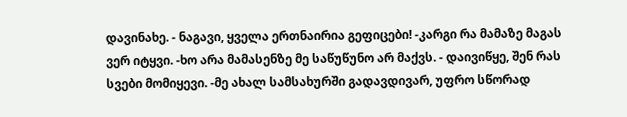დავინახე. - ნაგავი, ყველა ერთნაირია გეფიცები! -კარგი რა მამაზე მაგას ვერ იტყვი. -ხო არა მამასენზე მე საწუწუნო არ მაქვს. - დაივიწყე, შენ რას სვები მომიყევი. -მე ახალ სამსახურში გადავდივარ, უფრო სწორად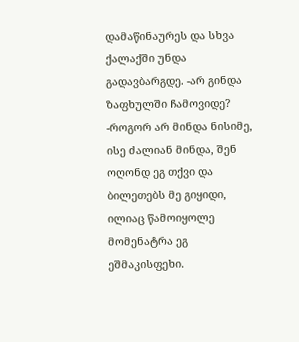დამაწინაურეს და სხვა ქალაქში უნდა გადავბარგდე. -არ გინდა ზაფხულში ჩამოვიდე? -როგორ არ მინდა ნისიმე, ისე ძალიან მინდა, შენ ოღონდ ეგ თქვი და ბილეთებს მე გიყიდი, ილიაც წამოიყოლე მომენატრა ეგ ეშმაკისფეხი.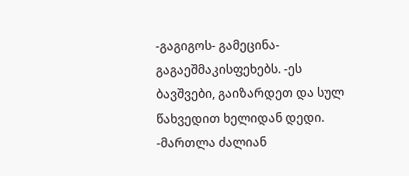-გაგიგოს- გამეცინა- გაგაეშმაკისფეხებს. -ეს ბავშვები, გაიზარდეთ და სულ წახვედით ხელიდან დედი. -მართლა ძალიან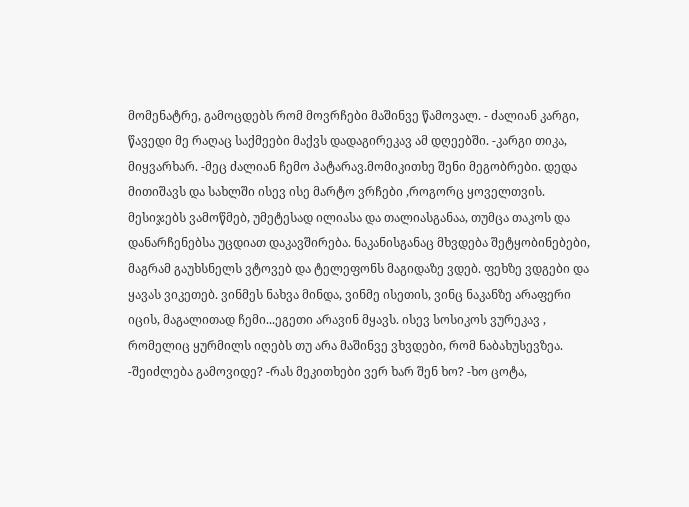მომენატრე, გამოცდებს რომ მოვრჩები მაშინვე წამოვალ. - ძალიან კარგი, წავედი მე რაღაც საქმეები მაქვს დადაგირეკავ ამ დღეებში. -კარგი თიკა, მიყვარხარ. -მეც ძალიან ჩემო პატარავ.მომიკითხე შენი მეგობრები. დედა მითიშავს და სახლში ისევ ისე მარტო ვრჩები ,როგორც ყოველთვის. მესიჯებს ვამოწმებ, უმეტესად ილიასა და თალიასგანაა, თუმცა თაკოს და დანარჩენებსა უცდიათ დაკავშირება. ნაკანისგანაც მხვდება შეტყობინებები, მაგრამ გაუხსნელს ვტოვებ და ტელეფონს მაგიდაზე ვდებ. ფეხზე ვდგები და ყავას ვიკეთებ. ვინმეს ნახვა მინდა, ვინმე ისეთის, ვინც ნაკანზე არაფერი იცის, მაგალითად ჩემი...ეგეთი არავინ მყავს. ისევ სოსიკოს ვურეკავ , რომელიც ყურმილს იღებს თუ არა მაშინვე ვხვდები, რომ ნაბახუსევზეა. -შეიძლება გამოვიდე? -რას მეკითხები ვერ ხარ შენ ხო? -ხო ცოტა,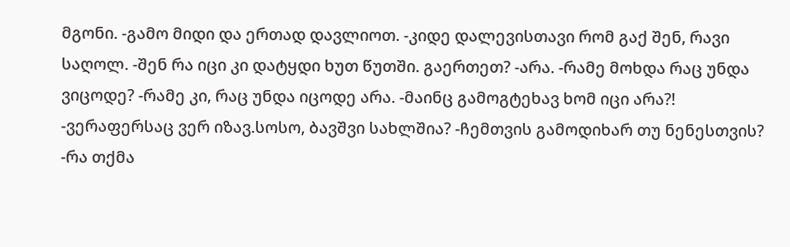მგონი. -გამო მიდი და ერთად დავლიოთ. -კიდე დალევისთავი რომ გაქ შენ, რავი საღოლ. -შენ რა იცი კი დატყდი ხუთ წუთში. გაერთეთ? -არა. -რამე მოხდა რაც უნდა ვიცოდე? -რამე კი, რაც უნდა იცოდე არა. -მაინც გამოგტეხავ ხომ იცი არა?! -ვერაფერსაც ვერ იზავ.სოსო, ბავშვი სახლშია? -ჩემთვის გამოდიხარ თუ ნენესთვის? -რა თქმა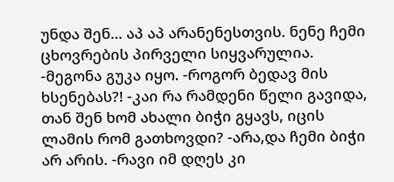უნდა შენ... აპ აპ არანენესთვის. ნენე ჩემი ცხოვრების პირველი სიყვარულია. -მეგონა გუკა იყო. -როგორ ბედავ მის ხსენებას?! -კაი რა რამდენი წელი გავიდა, თან შენ ხომ ახალი ბიჭი გყავს, იცის ლამის რომ გათხოვდი? -არა,და ჩემი ბიჭი არ არის. -რავი იმ დღეს კი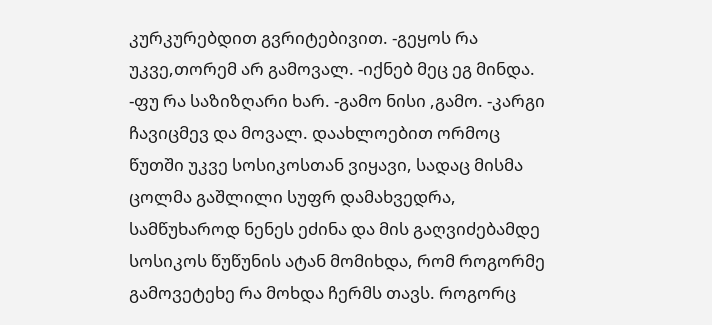კურკურებდით გვრიტებივით. -გეყოს რა უკვე,თორემ არ გამოვალ. -იქნებ მეც ეგ მინდა. -ფუ რა საზიზღარი ხარ. -გამო ნისი ,გამო. -კარგი ჩავიცმევ და მოვალ. დაახლოებით ორმოც წუთში უკვე სოსიკოსთან ვიყავი, სადაც მისმა ცოლმა გაშლილი სუფრ დამახვედრა, სამწუხაროდ ნენეს ეძინა და მის გაღვიძებამდე სოსიკოს წუწუნის ატან მომიხდა, რომ როგორმე გამოვეტეხე რა მოხდა ჩერმს თავს. როგორც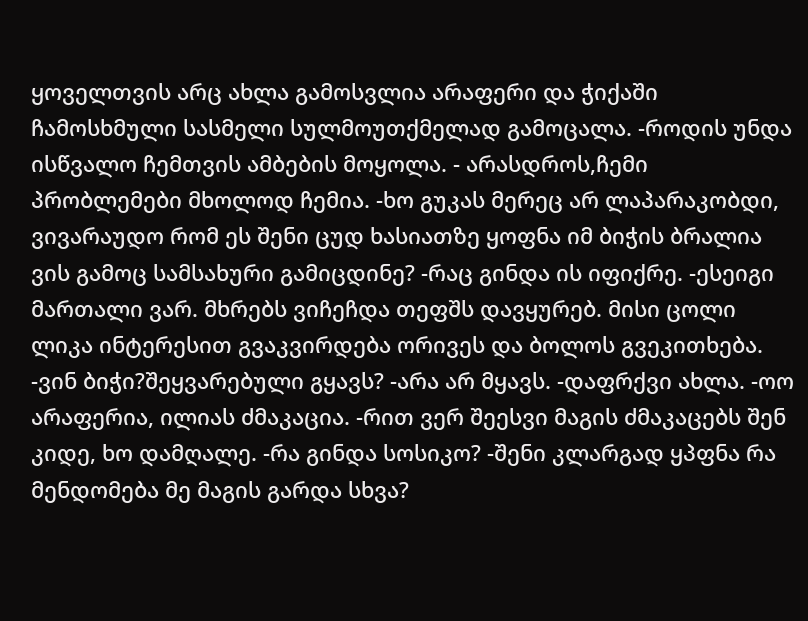ყოველთვის არც ახლა გამოსვლია არაფერი და ჭიქაში ჩამოსხმული სასმელი სულმოუთქმელად გამოცალა. -როდის უნდა ისწვალო ჩემთვის ამბების მოყოლა. - არასდროს,ჩემი პრობლემები მხოლოდ ჩემია. -ხო გუკას მერეც არ ლაპარაკობდი, ვივარაუდო რომ ეს შენი ცუდ ხასიათზე ყოფნა იმ ბიჭის ბრალია ვის გამოც სამსახური გამიცდინე? -რაც გინდა ის იფიქრე. -ესეიგი მართალი ვარ. მხრებს ვიჩეჩდა თეფშს დავყურებ. მისი ცოლი ლიკა ინტერესით გვაკვირდება ორივეს და ბოლოს გვეკითხება. -ვინ ბიჭი?შეყვარებული გყავს? -არა არ მყავს. -დაფრქვი ახლა. -ოო არაფერია, ილიას ძმაკაცია. -რით ვერ შეესვი მაგის ძმაკაცებს შენ კიდე, ხო დამღალე. -რა გინდა სოსიკო? -შენი კლარგად ყპფნა რა მენდომება მე მაგის გარდა სხვა?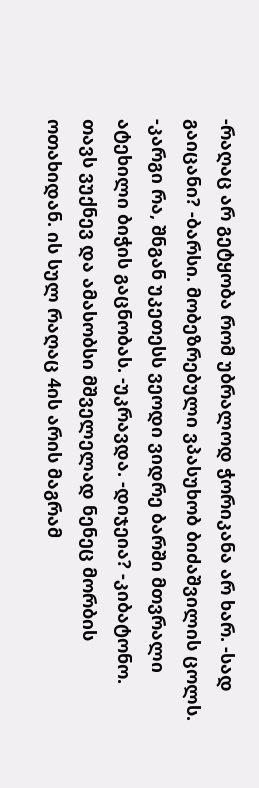-რაღაც არ გეტყობა რომ უბრალოდ ჭორიკანა არ ხარ. -სად გაიცანი? -ბარსი. მობეზრებული ვპასუხობ ბიძაშვილის ცოლს. -კარგი რა, შნგან უკეთესს ვეოდი ვიდრე ბარში მთვრალი ატეხილი ბიჭის გაცნობას. -უკრავდა. -დიჯეია? -კიბატონო. თავს ვუქნევ და ამასობსი მშველელად ნენეც მორბის ოთახიდან. ის სულ რაღაც 4ის არის მაგრამ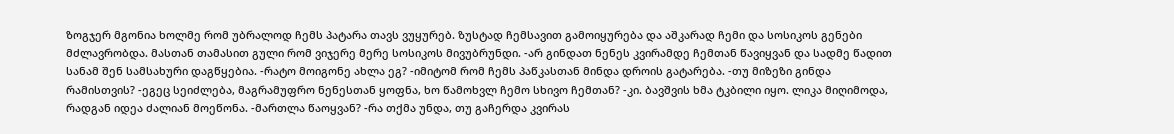ზოგჯერ მგონია ხოლმე რომ უბრალოდ ჩემს პატარა თავს ვუყურებ. ზუსტად ჩემსავით გამოიყურება და აშკარად ჩემი და სოსიკოს გენები მძლავრობდა. მასთან თამასით გული რომ ვიჯერე მერე სოსიკოს მივუბრუნდი. -არ გინდათ ნენეს კვირამდე ჩემთან წავიყვან და სადმე წადით სანამ შენ სამსახური დაგწყებია. -რატო მოიგონე ახლა ეგ? -იმიტომ რომ ჩემს პაწკასთან მინდა დროის გატარება. -თუ მიზეზი გინდა რამისთვის? -ეგეც სეიძლება, მაგრამუფრო ნენესთან ყოფნა, ხო წამოხვლ ჩემო სხივო ჩემთან? -კი. ბავშვის ხმა ტკბილი იყო. ლიკა მიღიმოდა, რადგან იდეა ძალიან მოეწონა. -მართლა წაოყვან? -რა თქმა უნდა, თუ გაჩერდა კვირას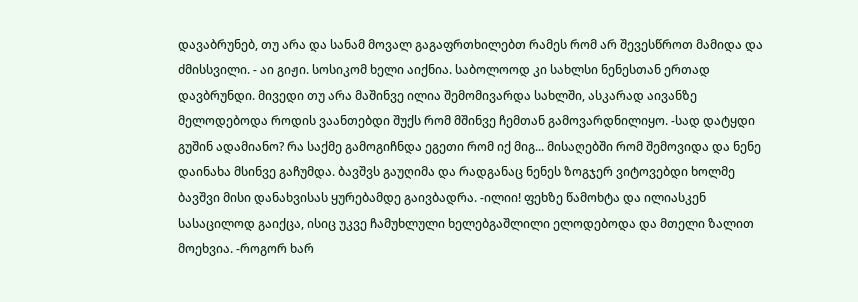დავაბრუნებ, თუ არა და სანამ მოვალ გაგაფრთხილებთ რამეს რომ არ შევესწროთ მამიდა და ძმისსვილი. - აი გიჟი. სოსიკომ ხელი აიქნია. საბოლოოდ კი სახლსი ნენესთან ერთად დავბრუნდი. მივედი თუ არა მაშინვე ილია შემომივარდა სახლში, ასკარად აივანზე მელოდებოდა როდის ვაანთებდი შუქს რომ მშინვე ჩემთან გამოვარდნილიყო. -სად დატყდი გუშინ ადამიანო? რა საქმე გამოგიჩნდა ეგეთი რომ იქ მიგ... მისაღებში რომ შემოვიდა და ნენე დაინახა მსინვე გაჩუმდა. ბავშვს გაუღიმა და რადგანაც ნენეს ზოგჯერ ვიტოვებდი ხოლმე ბავშვი მისი დანახვისას ყურებამდე გაივბადრა. -ილიი! ფეხზე წამოხტა და ილიასკენ სასაცილოდ გაიქცა, ისიც უკვე ჩამუხლული ხელებგაშლილი ელოდებოდა და მთელი ზალით მოეხვია. -როგორ ხარ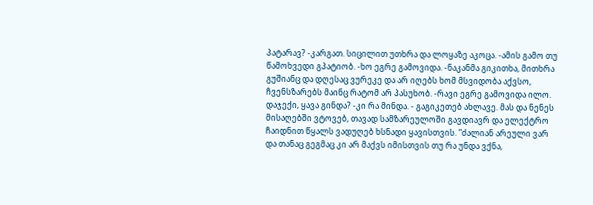პატარავ? -კარგათ. სიცილით უთხრა და ლოყაზე აკოცა. -ამის გამო თუ წამოხვედი გპატიობ. -ხო ეგრე გამოვიდა. -ნაკანმა გიკითხა, მითხრა გუშიანც და დღესაც ვურეკე და არ იღებს ხომ მსვიდობა აქვსო, ჩვენსზარებს მაინც რატომ არ პასუხობ. -რავი ეგრე გამოვიდა ილო. დაჯექი, ყავა გინდა? -კი რა მინდა. - გაგიკეთებ ახლავე. მას და ნენეს მისაღებში ვტოვებ, თავად სამზარეულოში გავდიავრ და ელექტრო ჩაიდნით წყალს ვადუღებ ხსნადი ყავისთვის. “ძალიან არეული ვარ და თანაც გეგმაც კი არ მაქვს იმისთვის თუ რა უნდა ვქნა,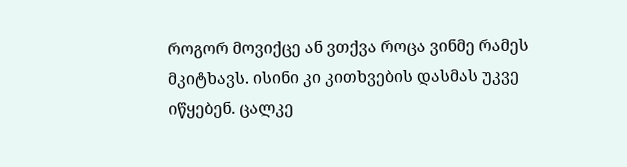როგორ მოვიქცე ან ვთქვა როცა ვინმე რამეს მკიტხავს. ისინი კი კითხვების დასმას უკვე იწყებენ. ცალკე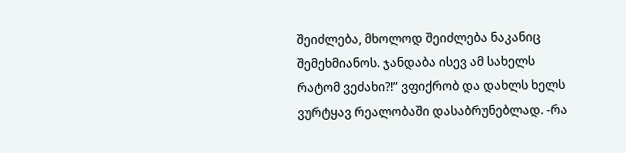შეიძლება, მხოლოდ შეიძლება ნაკანიც შემეხმიანოს. ჯანდაბა ისევ ამ სახელს რატომ ვეძახი?!” ვფიქრობ და დახლს ხელს ვურტყავ რეალობაში დასაბრუნებლად. -რა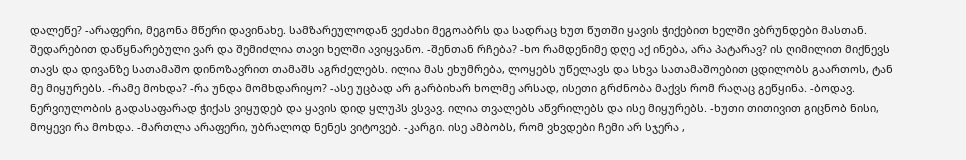დალეწე? -არაფერი, მეგონა მწერი დავინახე. სამზარეულოდან ვეძახი მეგოაბრს და სადრაც ხუთ წუთში ყავის ჭიქებით ხელში ვბრუნდები მასთან. შედარებით დაწყნარებული ვარ და შემიძლია თავი ხელში ავიყვანო. -შენთან რჩება? -ხო რამდენიმე დღე აქ ინება, არა პატარავ? ის ღიმილით მიქნევს თავს და დივანზე სათამაშო დინოზავრით თამაშს აგრძელებს. ილია მას ეხუმრება, ლოყებს უწელავს და სხვა სათამაშოებით ცდილობს გაართოს, ტან მე მიყურებს. -რამე მოხდა? -რა უნდა მომხდარიყო? -ასე უცბად არ გარბიხარ ხოლმე არსად, ისეთი გრძნობა მაქვს რომ რაღაც გეწყინა. -ბოდავ. ნერვიულობის გადასაფარად ჭიქას ვიყუდებ და ყავის დიდ ყლუპს ვსვავ. ილია თვალებს აწვრილებს და ისე მიყურებს. -ხუთი თითივით გიცნობ ნისი, მოყევი რა მოხდა. -მართლა არაფერი, უბრალოდ ნენეს ვიტოვებ. -კარგი. ისე ამბობს, რომ ვხვდები ჩემი არ სჯერა ,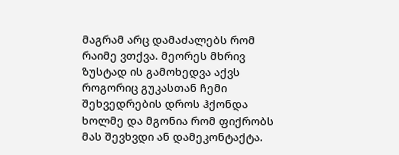მაგრამ არც დამაძალებს რომ რაიმე ვთქვა. მეორეს მხრივ ზუსტად ის გამოხედვა აქვს როგორიც გუკასთან ჩემი შეხვედრების დროს ჰქონდა ხოლმე და მგონია რომ ფიქრობს მას შევხვდი ან დამეკონტაქტა.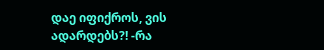დაე იფიქროს, ვის ადარდებს?! -რა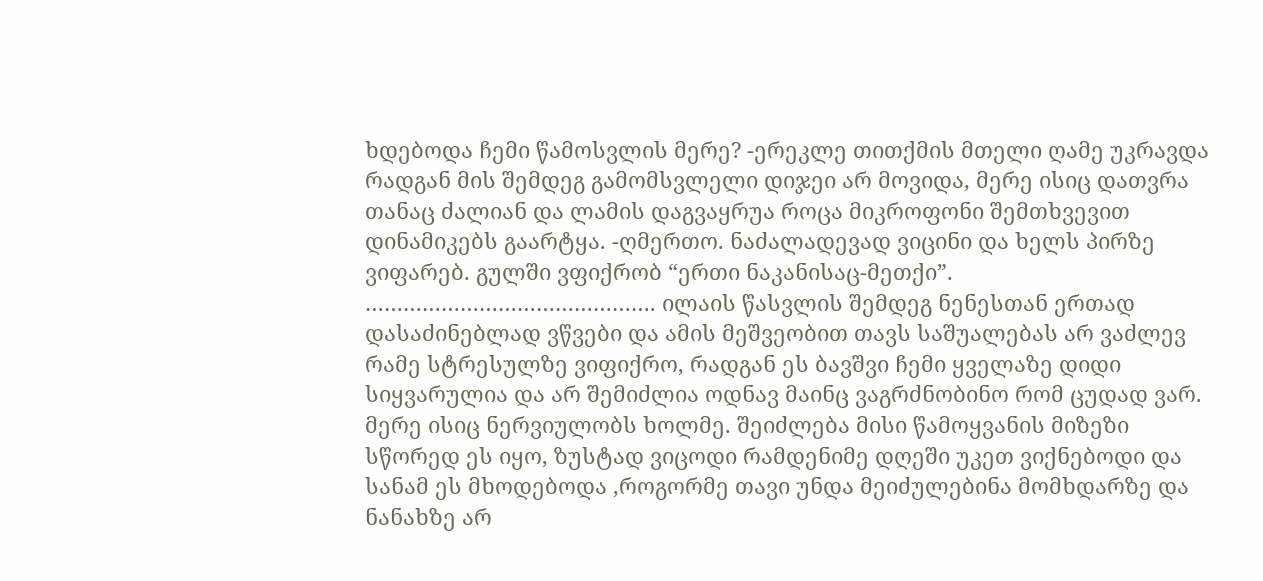ხდებოდა ჩემი წამოსვლის მერე? -ერეკლე თითქმის მთელი ღამე უკრავდა რადგან მის შემდეგ გამომსვლელი დიჯეი არ მოვიდა, მერე ისიც დათვრა თანაც ძალიან და ლამის დაგვაყრუა როცა მიკროფონი შემთხვევით დინამიკებს გაარტყა. -ღმერთო. ნაძალადევად ვიცინი და ხელს პირზე ვიფარებ. გულში ვფიქრობ “ერთი ნაკანისაც-მეთქი”. ………………………………………. ილაის წასვლის შემდეგ ნენესთან ერთად დასაძინებლად ვწვები და ამის მეშვეობით თავს საშუალებას არ ვაძლევ რამე სტრესულზე ვიფიქრო, რადგან ეს ბავშვი ჩემი ყველაზე დიდი სიყვარულია და არ შემიძლია ოდნავ მაინც ვაგრძნობინო რომ ცუდად ვარ. მერე ისიც ნერვიულობს ხოლმე. შეიძლება მისი წამოყვანის მიზეზი სწორედ ეს იყო, ზუსტად ვიცოდი რამდენიმე დღეში უკეთ ვიქნებოდი და სანამ ეს მხოდებოდა ,როგორმე თავი უნდა მეიძულებინა მომხდარზე და ნანახზე არ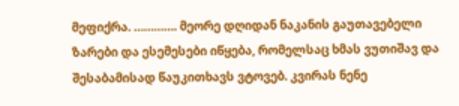მეფიქრა. …………. მეორე დღიდან ნაკანის გაუთავებელი ზარები და ესემესები იწყება, რომელსაც ხმას ვუთიშავ და შესაბამისად წაუკითხავს ვტოვებ. კვირას ნენე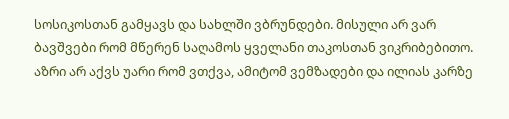სოსიკოსთან გამყავს და სახლში ვბრუნდები. მისული არ ვარ ბავშვები რომ მწერენ საღამოს ყველანი თაკოსთან ვიკრიბებითო. აზრი არ აქვს უარი რომ ვთქვა, ამიტომ ვემზადები და ილიას კარზე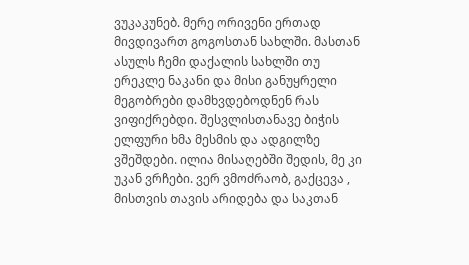ვუკაკუნებ. მერე ორივენი ერთად მივდივართ გოგოსთან სახლში. მასთან ასულს ჩემი დაქალის სახლში თუ ერეკლე ნაკანი და მისი განუყრელი მეგობრები დამხვდებოდნენ რას ვიფიქრებდი. შესვლისთანავე ბიჭის ელფური ხმა მესმის და ადგილზე ვშეშდები. ილია მისაღებში შედის, მე კი უკან ვრჩები. ვერ ვმოძრაობ, გაქცევა , მისთვის თავის არიდება და საკთან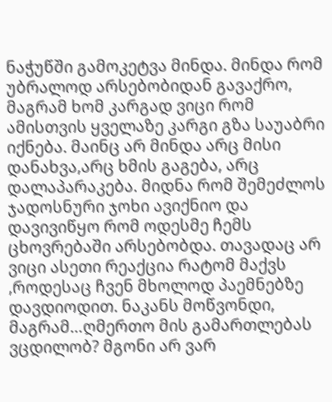ნაჭუწში გამოკეტვა მინდა. მინდა რომ უბრალოდ არსებობიდან გავაქრო, მაგრამ ხომ კარგად ვიცი რომ ამისთვის ყველაზე კარგი გზა საუაბრი იქნება. მაინც არ მინდა არც მისი დანახვა,არც ხმის გაგება, არც დალაპარაკება. მიდნა რომ შემეძლოს ჯადოსნური ჯოხი ავიქნიო და დავივიწყო რომ ოდესმე ჩემს ცხოვრებაში არსებობდა. თავადაც არ ვიცი ასეთი რეაქცია რატომ მაქვს ,როდესაც ჩვენ მხოლოდ პაემნებზე დავდიოდით. ნაკანს მოწვონდი, მაგრამ…ღმერთო მის გამართლებას ვცდილობ? მგონი არ ვარ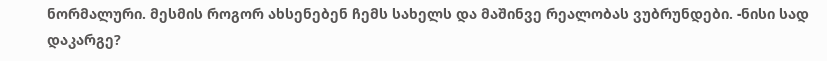ნორმალური. მესმის როგორ ახსენებენ ჩემს სახელს და მაშინვე რეალობას ვუბრუნდები. -ნისი სად დაკარგე?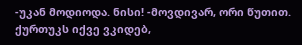-უკან მოდიოდა. ნისი! -მოვდივარ, ორი წუთით. ქურთუკს იქვე ვკიდებ,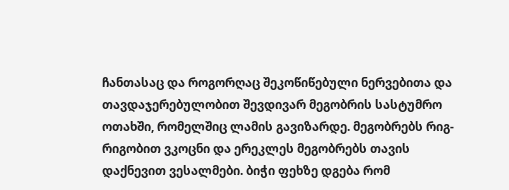ჩანთასაც და როგორღაც შეკოწიწებული ნერვებითა და თავდაჯერებულობით შევდივარ მეგობრის სასტუმრო ოთახში, რომელშიც ლამის გავიზარდე. მეგობრებს რიგ-რიგობით ვკოცნი და ერეკლეს მეგობრებს თავის დაქნევით ვესალმები. ბიჭი ფეხზე დგება რომ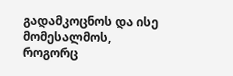გადამკოცნოს და ისე მომესალმოს, როგორც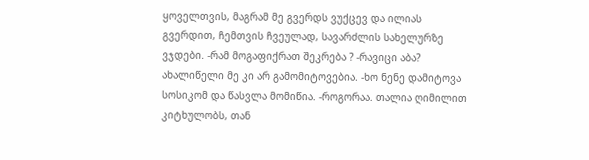ყოველთვის, მაგრამ მე გვერდს ვუქცევ და ილიას გვერდით, ჩემთვის ჩვეულად, სავარძლის სახელურზე ვჯდები. -რამ მოგაფიქრათ შეკრება ? -რავიცი აბა? ახალიწელი მე კი არ გამომიტოვებია. -ხო ნენე დამიტოვა სოსიკომ და წასვლა მომიწია. -როგორაა. თალია ღიმილით კიტხულობს, თან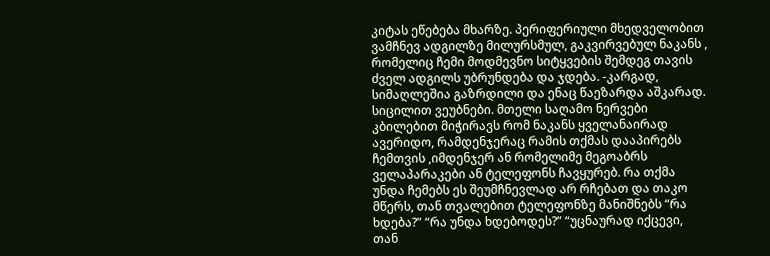კიტას ეწებება მხარზე. პერიფერიული მხედველობით ვამჩნევ ადგილზე მილურსმულ, გაკვირვებულ ნაკანს , რომელიც ჩემი მოდმევნო სიტყვების შემდეგ თავის ძველ ადგილს უბრუნდება და ჯდება. -კარგად, სიმაღლეშია გაზრდილი და ენაც წაეზარდა აშკარად. სიცილით ვეუბნები. მთელი საღამო ნერვები კბილებით მიჭირავს რომ ნაკანს ყველანაირად ავერიდო, რამდენჯერაც რამის თქმას დააპირებს ჩემთვის ,იმდენჯერ ან რომელიმე მეგოაბრს ველაპარაკები ან ტელეფონს ჩავყურებ. რა თქმა უნდა ჩემებს ეს შეუმჩნევლად არ რჩებათ და თაკო მწერს, თან თვალებით ტელეფონზე მანიშნებს “რა ხდება?” “რა უნდა ხდებოდეს?” “უცნაურად იქცევი, თან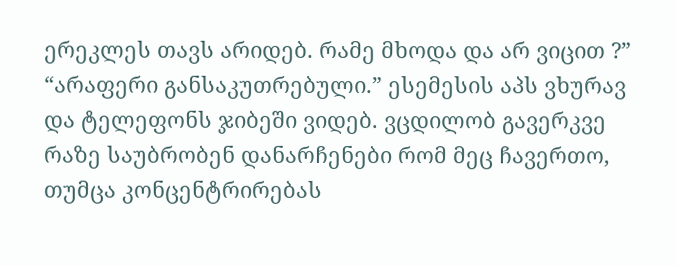ერეკლეს თავს არიდებ. რამე მხოდა და არ ვიცით ?” “არაფერი განსაკუთრებული.” ესემესის აპს ვხურავ და ტელეფონს ჯიბეში ვიდებ. ვცდილობ გავერკვე რაზე საუბრობენ დანარჩენები რომ მეც ჩავერთო, თუმცა კონცენტრირებას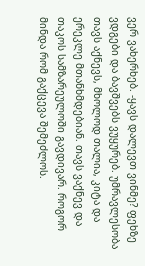ვერ ვახერხებ. -ყავს დალევთ ვინმე? ფეხზე ვდგები და ბავშვებს ვუყურებ. უმრავლესობა თავს აქნევს, მხოლოდ თალია, კიტა და ერეკლე მთანხმდებიან. თავს ვაქნევ და თაკოს სამზარეულოში გავდივარ. როგორ მინდა რომ გაქცევა შემეძლოს.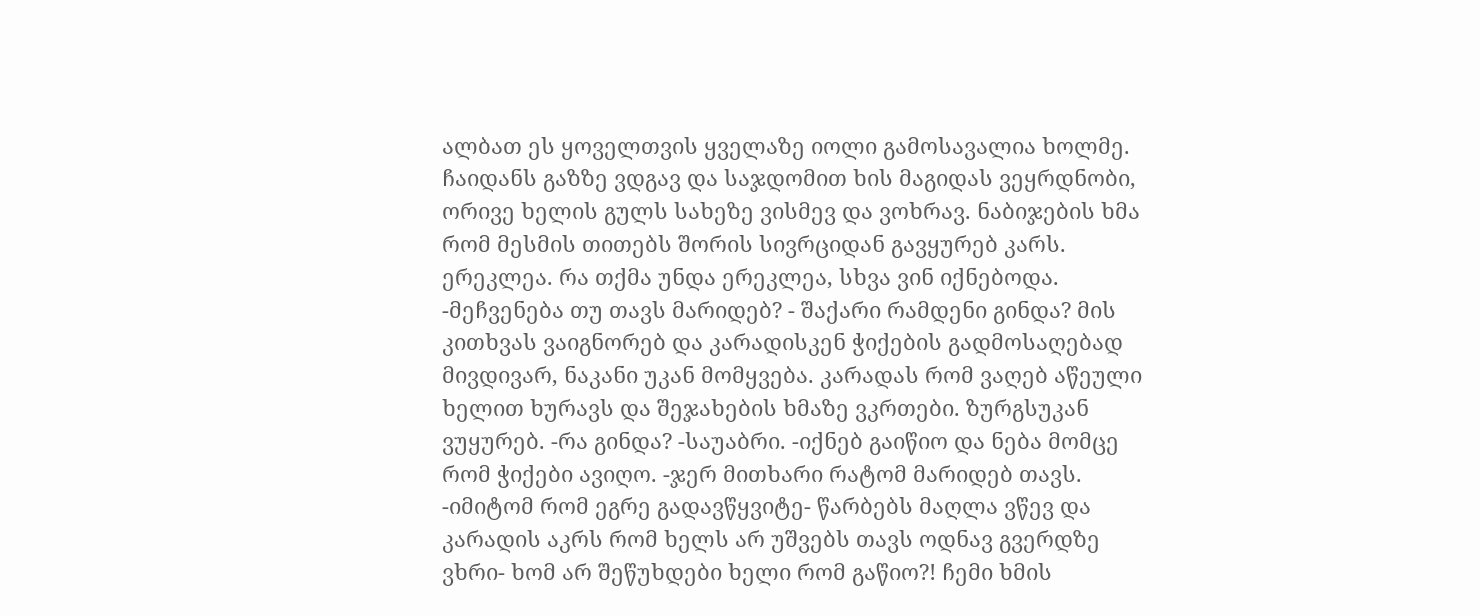ალბათ ეს ყოველთვის ყველაზე იოლი გამოსავალია ხოლმე. ჩაიდანს გაზზე ვდგავ და საჯდომით ხის მაგიდას ვეყრდნობი, ორივე ხელის გულს სახეზე ვისმევ და ვოხრავ. ნაბიჯების ხმა რომ მესმის თითებს შორის სივრციდან გავყურებ კარს. ერეკლეა. რა თქმა უნდა ერეკლეა, სხვა ვინ იქნებოდა. -მეჩვენება თუ თავს მარიდებ? - შაქარი რამდენი გინდა? მის კითხვას ვაიგნორებ და კარადისკენ ჭიქების გადმოსაღებად მივდივარ, ნაკანი უკან მომყვება. კარადას რომ ვაღებ აწეული ხელით ხურავს და შეჯახების ხმაზე ვკრთები. ზურგსუკან ვუყურებ. -რა გინდა? -საუაბრი. -იქნებ გაიწიო და ნება მომცე რომ ჭიქები ავიღო. -ჯერ მითხარი რატომ მარიდებ თავს. -იმიტომ რომ ეგრე გადავწყვიტე- წარბებს მაღლა ვწევ და კარადის აკრს რომ ხელს არ უშვებს თავს ოდნავ გვერდზე ვხრი- ხომ არ შეწუხდები ხელი რომ გაწიო?! ჩემი ხმის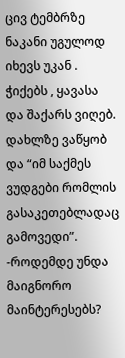ცივ ტემბრზე ნაკანი უგულოდ იხევს უკან . ჭიქებს , ყავასა და შაქარს ვიღებ. დახლზე ვაწყობ და “იმ საქმეს ვუდგები რომლის გასაკეთებლადაც გამოვედი”. -როდემდე უნდა მაიგნორო მაინტერესებს?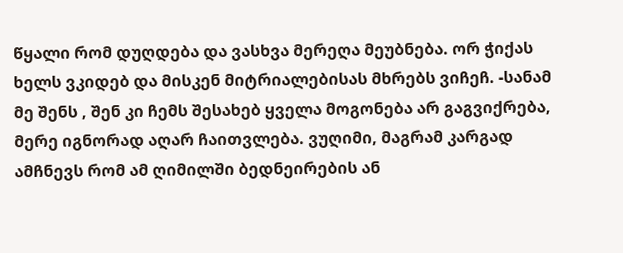წყალი რომ დუღდება და ვასხვა მერეღა მეუბნება. ორ ჭიქას ხელს ვკიდებ და მისკენ მიტრიალებისას მხრებს ვიჩეჩ. -სანამ მე შენს , შენ კი ჩემს შესახებ ყველა მოგონება არ გაგვიქრება, მერე იგნორად აღარ ჩაითვლება. ვუღიმი, მაგრამ კარგად ამჩნევს რომ ამ ღიმილში ბედნეირების ან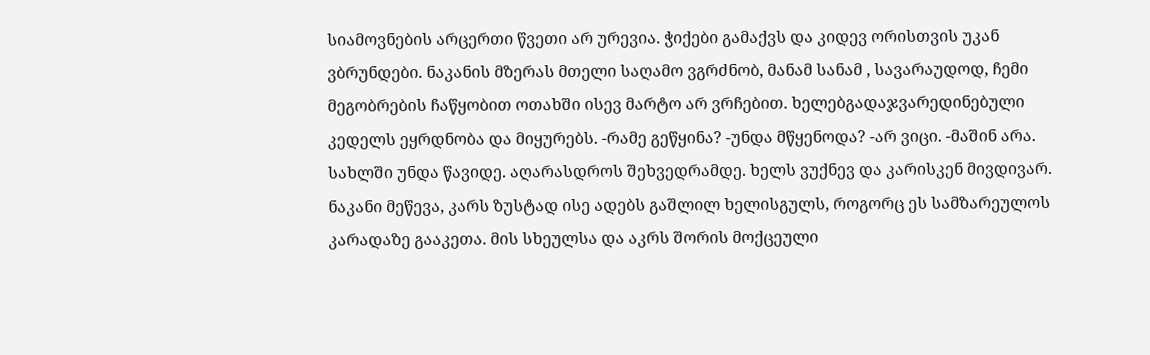სიამოვნების არცერთი წვეთი არ ურევია. ჭიქები გამაქვს და კიდევ ორისთვის უკან ვბრუნდები. ნაკანის მზერას მთელი საღამო ვგრძნობ, მანამ სანამ , სავარაუდოდ, ჩემი მეგობრების ჩაწყობით ოთახში ისევ მარტო არ ვრჩებით. ხელებგადაჯვარედინებული კედელს ეყრდნობა და მიყურებს. -რამე გეწყინა? -უნდა მწყენოდა? -არ ვიცი. -მაშინ არა. სახლში უნდა წავიდე. აღარასდროს შეხვედრამდე. ხელს ვუქნევ და კარისკენ მივდივარ. ნაკანი მეწევა, კარს ზუსტად ისე ადებს გაშლილ ხელისგულს, როგორც ეს სამზარეულოს კარადაზე გააკეთა. მის სხეულსა და აკრს შორის მოქცეული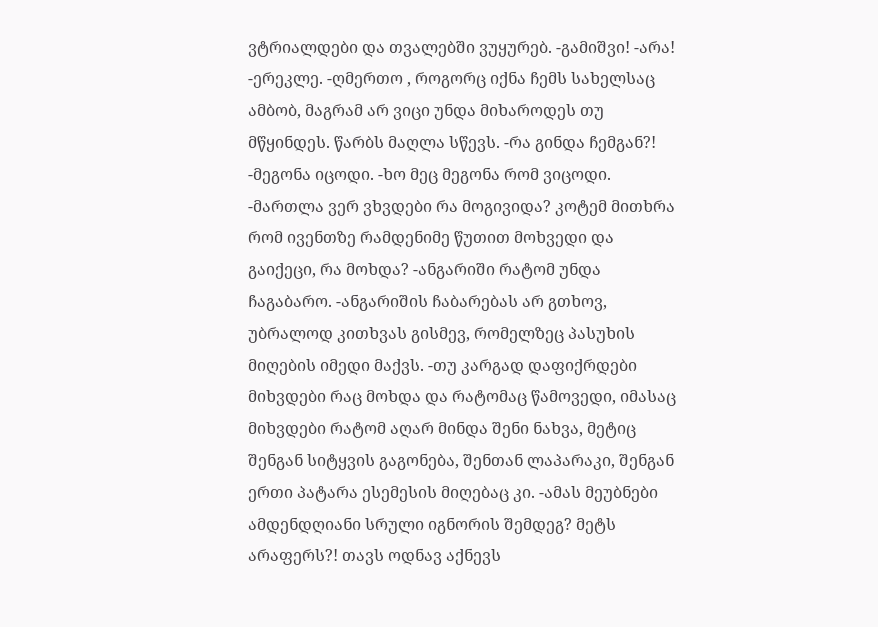ვტრიალდები და თვალებში ვუყურებ. -გამიშვი! -არა! -ერეკლე. -ღმერთო , როგორც იქნა ჩემს სახელსაც ამბობ, მაგრამ არ ვიცი უნდა მიხაროდეს თუ მწყინდეს. წარბს მაღლა სწევს. -რა გინდა ჩემგან?! -მეგონა იცოდი. -ხო მეც მეგონა რომ ვიცოდი. -მართლა ვერ ვხვდები რა მოგივიდა? კოტემ მითხრა რომ ივენთზე რამდენიმე წუთით მოხვედი და გაიქეცი, რა მოხდა? -ანგარიში რატომ უნდა ჩაგაბარო. -ანგარიშის ჩაბარებას არ გთხოვ, უბრალოდ კითხვას გისმევ, რომელზეც პასუხის მიღების იმედი მაქვს. -თუ კარგად დაფიქრდები მიხვდები რაც მოხდა და რატომაც წამოვედი, იმასაც მიხვდები რატომ აღარ მინდა შენი ნახვა, მეტიც შენგან სიტყვის გაგონება, შენთან ლაპარაკი, შენგან ერთი პატარა ესემესის მიღებაც კი. -ამას მეუბნები ამდენდღიანი სრული იგნორის შემდეგ? მეტს არაფერს?! თავს ოდნავ აქნევს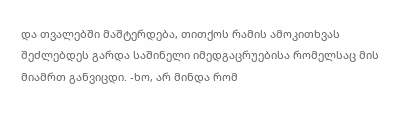და თვალებში მაშტერდება, თითქოს რამის ამოკითხვას შეძლებდეს გარდა საშინელი იმედგაცრუებისა რომელსაც მის მიამრთ განვიცდი. -ხო, არ მინდა რომ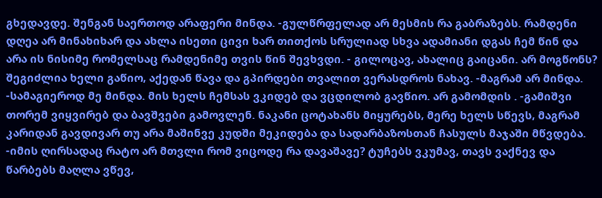გხედავდე. შენგან საერთოდ არაფერი მინდა. -გულწრფელად არ მესმის რა გაბრაზებს. რამდენი დღეა არ მინახიხარ და ახლა ისეთი ცივი ხარ თითქოს სრულიად სხვა ადამიანი დგას ჩემ წინ და არა ის ნისიმე რომელსაც რამდენიმე თვის წინ შევხვდი. - გილოცავ, ახალიც გაიცანი. არ მოგწონს? შეგიძლია ხელი გაწიო, აქედან წავა და გპირდები თვალით ვერასდროს ნახავ. -მაგრამ არ მინდა. -სამაგიეროდ მე მინდა. მის ხელს ჩემსას ვკიდებ და ვცდილობ გავწიო. არ გამომდის . -გამიშვი თორემ ვიყვირებ და ბავშვები გამოვლენ. ნაკანი ცოტახანს მიყურებს, მერე ხელს სწევს, მაგრამ კარიდან გავდივარ თუ არა მაშინვე კუდში მეკიდება და სადარბაზოსთან ჩასულს მაჯაში მწვდება. -იმის ღირსადაც რატო არ მთვლი რომ ვიცოდე რა დავაშავე? ტუჩებს ვკუმავ, თავს ვაქნევ და წარბებს მაღლა ვწევ,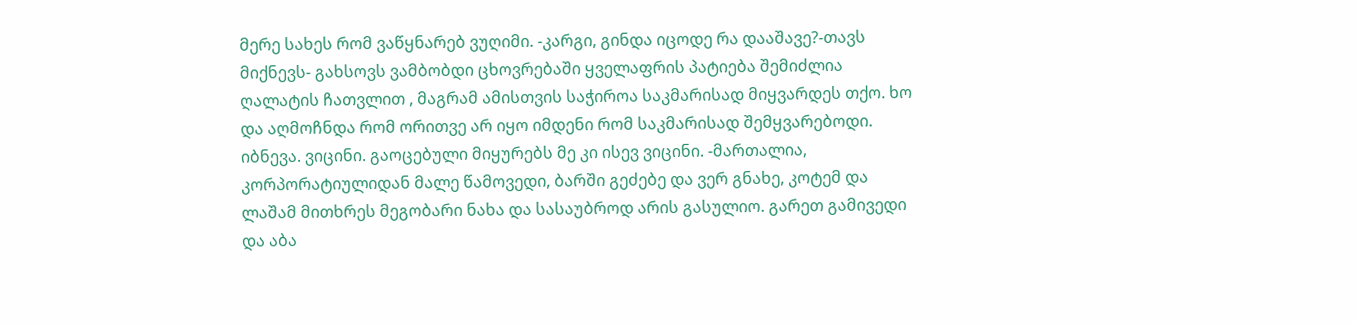მერე სახეს რომ ვაწყნარებ ვუღიმი. -კარგი, გინდა იცოდე რა დააშავე?-თავს მიქნევს- გახსოვს ვამბობდი ცხოვრებაში ყველაფრის პატიება შემიძლია ღალატის ჩათვლით , მაგრამ ამისთვის საჭიროა საკმარისად მიყვარდეს თქო. ხო და აღმოჩნდა რომ ორითვე არ იყო იმდენი რომ საკმარისად შემყვარებოდი. იბნევა. ვიცინი. გაოცებული მიყურებს მე კი ისევ ვიცინი. -მართალია, კორპორატიულიდან მალე წამოვედი, ბარში გეძებე და ვერ გნახე, კოტემ და ლაშამ მითხრეს მეგობარი ნახა და სასაუბროდ არის გასულიო. გარეთ გამივედი და აბა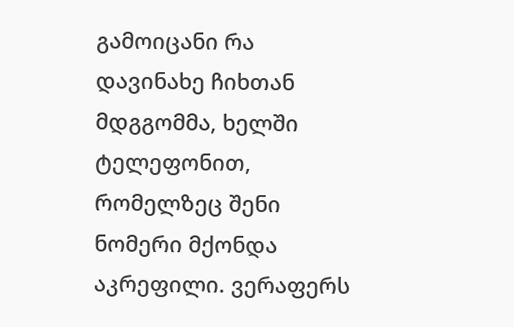გამოიცანი რა დავინახე ჩიხთან მდგგომმა, ხელში ტელეფონით, რომელზეც შენი ნომერი მქონდა აკრეფილი. ვერაფერს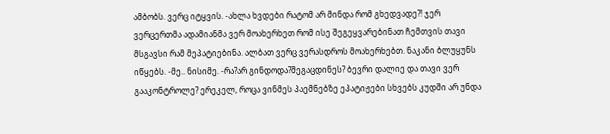ამბობს. ვერც იტყვის. -ახლა ხვდები რატომ არ მინდა რომ გხედვადე?! ჯერ ვერცერთმა ადამიანმა ვერ მოახერხეთ რომ ისე შეგეყვარებინათ ჩემთვის თავი მსგავსი რამ მეპატიებინა. ალბათ ვერც ვერასდროს მოახერხებთ. ნაკანი ბლუყუნს იწყებს. -მე.. ნისიმე. -რა?არ გინდოდა?შეგაცდინეს? ბევრი დალიე და თავი ვერ გააკონტროლე? ერეკელ, როცა ვინმეს პაემნებზე ეპატიჟები სხვებს კუდში არ უნდა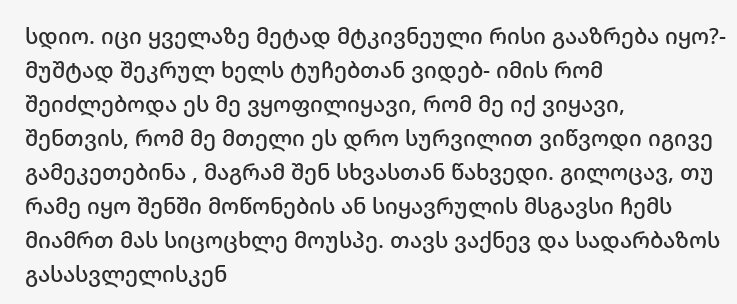სდიო. იცი ყველაზე მეტად მტკივნეული რისი გააზრება იყო?- მუშტად შეკრულ ხელს ტუჩებთან ვიდებ- იმის რომ შეიძლებოდა ეს მე ვყოფილიყავი, რომ მე იქ ვიყავი, შენთვის, რომ მე მთელი ეს დრო სურვილით ვიწვოდი იგივე გამეკეთებინა , მაგრამ შენ სხვასთან წახვედი. გილოცავ, თუ რამე იყო შენში მოწონების ან სიყავრულის მსგავსი ჩემს მიამრთ მას სიცოცხლე მოუსპე. თავს ვაქნევ და სადარბაზოს გასასვლელისკენ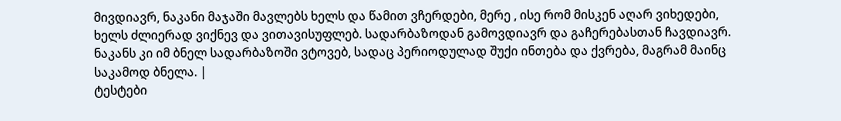მივდიავრ, ნაკანი მაჯაში მავლებს ხელს და წამით ვჩერდები, მერე , ისე რომ მისკენ აღარ ვიხედები, ხელს ძლიერად ვიქნევ და ვითავისუფლებ. სადარბაზოდან გამოვდიავრ და გაჩერებასთან ჩავდიავრ. ნაკანს კი იმ ბნელ სადარბაზოში ვტოვებ, სადაც პერიოდულად შუქი ინთება და ქვრება, მაგრამ მაინც საკამოდ ბნელა. |
ტესტები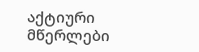აქტიური მწერლები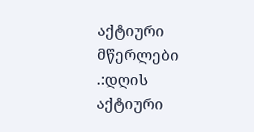აქტიური მწერლები
.:დღის აქტიური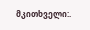მკითხველი:.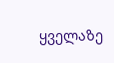ყველაზე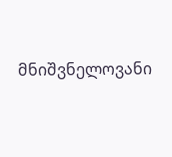მნიშვნელოვანი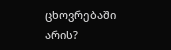ცხოვრებაში არის?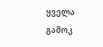ყველა გამოკ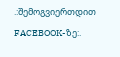.:შემოგვიერთდით FACEBOOK-ზე:.